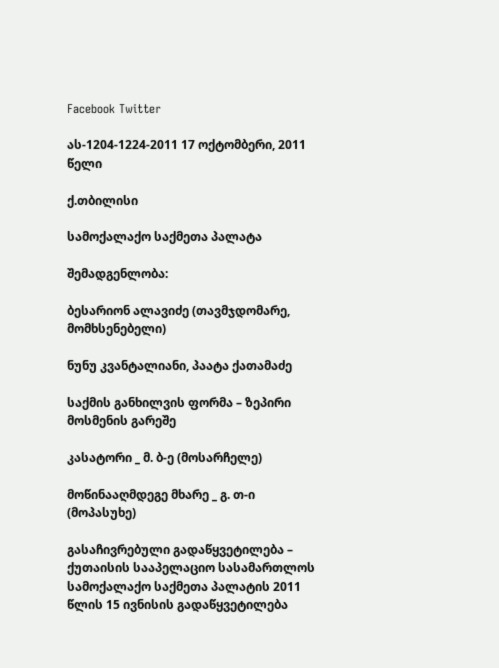Facebook Twitter

ას-1204-1224-2011 17 ოქტომბერი, 2011 წელი

ქ.თბილისი

სამოქალაქო საქმეთა პალატა

შემადგენლობა:

ბესარიონ ალავიძე (თავმჯდომარე, მომხსენებელი)

ნუნუ კვანტალიანი, პაატა ქათამაძე

საქმის განხილვის ფორმა – ზეპირი მოსმენის გარეშე

კასატორი _ მ. ბ-ე (მოსარჩელე)

მოწინააღმდეგე მხარე _ გ. თ-ი (მოპასუხე)

გასაჩივრებული გადაწყვეტილება – ქუთაისის სააპელაციო სასამართლოს სამოქალაქო საქმეთა პალატის 2011 წლის 15 ივნისის გადაწყვეტილება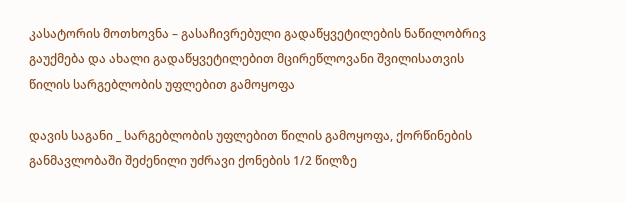კასატორის მოთხოვნა – გასაჩივრებული გადაწყვეტილების ნაწილობრივ გაუქმება და ახალი გადაწყვეტილებით მცირეწლოვანი შვილისათვის წილის სარგებლობის უფლებით გამოყოფა

დავის საგანი _ სარგებლობის უფლებით წილის გამოყოფა, ქორწინების განმავლობაში შეძენილი უძრავი ქონების 1/2 წილზე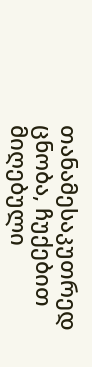თანამესაკუთრედ ცნობა, ჩუქებით მიღებული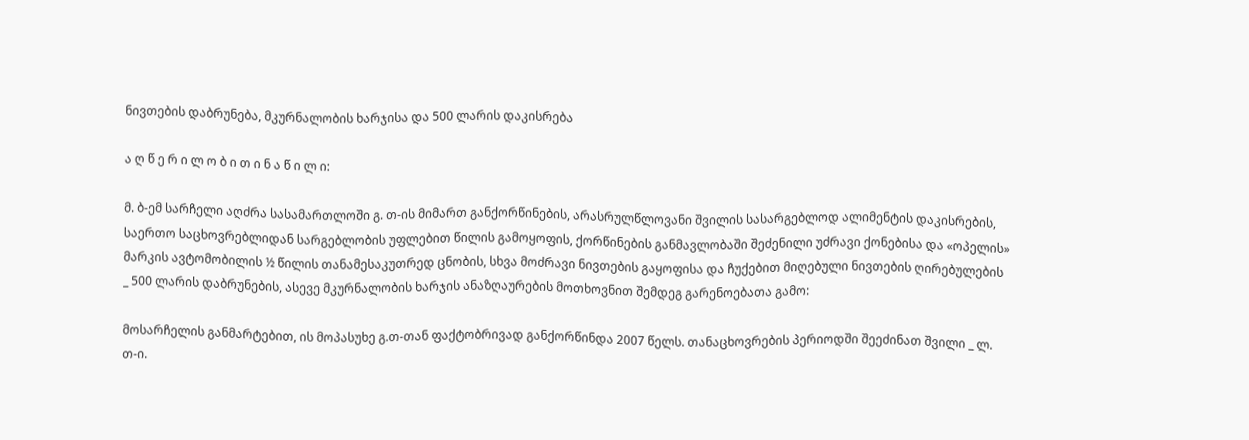ნივთების დაბრუნება, მკურნალობის ხარჯისა და 500 ლარის დაკისრება

ა ღ წ ე რ ი ლ ო ბ ი თ ი ნ ა წ ი ლ ი:

მ. ბ-ემ სარჩელი აღძრა სასამართლოში გ. თ-ის მიმართ განქორწინების, არასრულწლოვანი შვილის სასარგებლოდ ალიმენტის დაკისრების, საერთო საცხოვრებლიდან სარგებლობის უფლებით წილის გამოყოფის, ქორწინების განმავლობაში შეძენილი უძრავი ქონებისა და «ოპელის» მარკის ავტომობილის ½ წილის თანამესაკუთრედ ცნობის, სხვა მოძრავი ნივთების გაყოფისა და ჩუქებით მიღებული ნივთების ღირებულების _ 500 ლარის დაბრუნების, ასევე მკურნალობის ხარჯის ანაზღაურების მოთხოვნით შემდეგ გარენოებათა გამო:

მოსარჩელის განმარტებით, ის მოპასუხე გ.თ-თან ფაქტობრივად განქორწინდა 2007 წელს. თანაცხოვრების პერიოდში შეეძინათ შვილი _ ლ. თ-ი.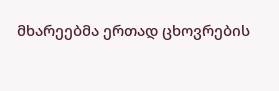მხარეებმა ერთად ცხოვრების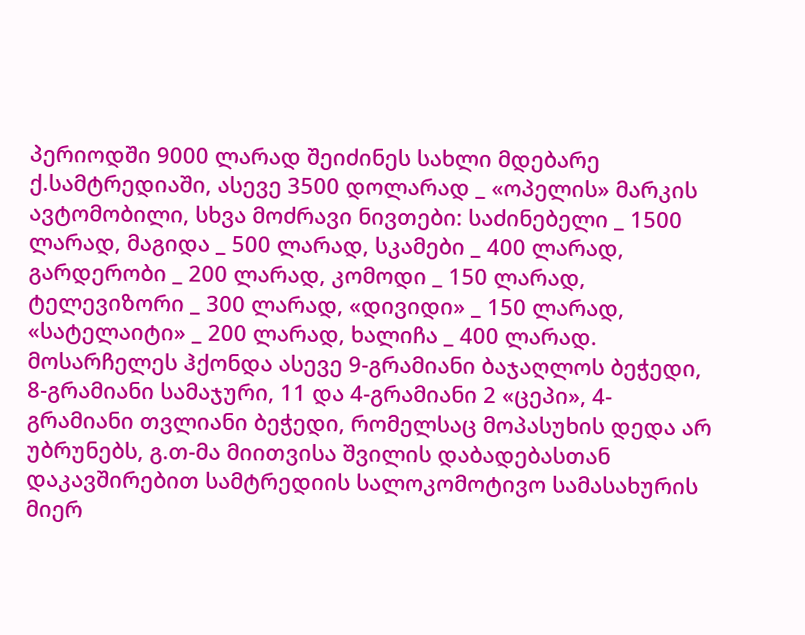პერიოდში 9000 ლარად შეიძინეს სახლი მდებარე ქ.სამტრედიაში, ასევე 3500 დოლარად _ «ოპელის» მარკის ავტომობილი, სხვა მოძრავი ნივთები: საძინებელი _ 1500 ლარად, მაგიდა _ 500 ლარად, სკამები _ 400 ლარად, გარდერობი _ 200 ლარად, კომოდი _ 150 ლარად, ტელევიზორი _ 300 ლარად, «დივიდი» _ 150 ლარად, «სატელაიტი» _ 200 ლარად, ხალიჩა _ 400 ლარად. მოსარჩელეს ჰქონდა ასევე 9-გრამიანი ბაჯაღლოს ბეჭედი, 8-გრამიანი სამაჯური, 11 და 4-გრამიანი 2 «ცეპი», 4-გრამიანი თვლიანი ბეჭედი, რომელსაც მოპასუხის დედა არ უბრუნებს, გ.თ-მა მიითვისა შვილის დაბადებასთან დაკავშირებით სამტრედიის სალოკომოტივო სამასახურის მიერ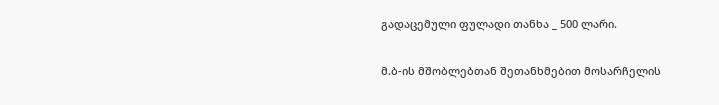გადაცემული ფულადი თანხა _ 500 ლარი.

მ.ბ-ის მშობლებთან შეთანხმებით მოსარჩელის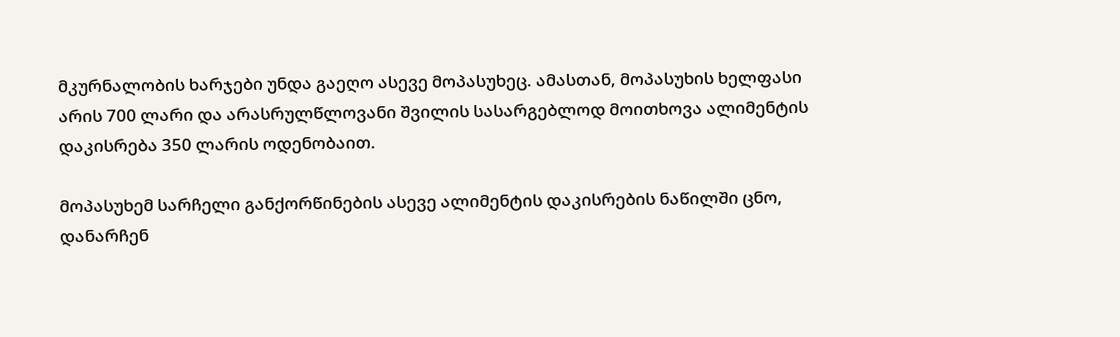მკურნალობის ხარჯები უნდა გაეღო ასევე მოპასუხეც. ამასთან, მოპასუხის ხელფასი არის 700 ლარი და არასრულწლოვანი შვილის სასარგებლოდ მოითხოვა ალიმენტის დაკისრება 350 ლარის ოდენობაით.

მოპასუხემ სარჩელი განქორწინების ასევე ალიმენტის დაკისრების ნაწილში ცნო, დანარჩენ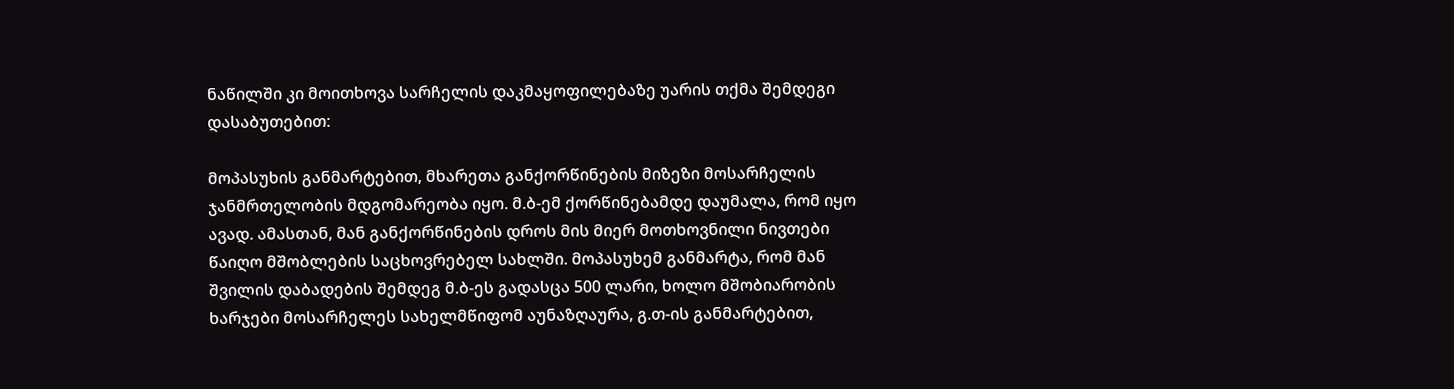ნაწილში კი მოითხოვა სარჩელის დაკმაყოფილებაზე უარის თქმა შემდეგი დასაბუთებით:

მოპასუხის განმარტებით, მხარეთა განქორწინების მიზეზი მოსარჩელის ჯანმრთელობის მდგომარეობა იყო. მ.ბ-ემ ქორწინებამდე დაუმალა, რომ იყო ავად. ამასთან, მან განქორწინების დროს მის მიერ მოთხოვნილი ნივთები წაიღო მშობლების საცხოვრებელ სახლში. მოპასუხემ განმარტა, რომ მან შვილის დაბადების შემდეგ მ.ბ-ეს გადასცა 500 ლარი, ხოლო მშობიარობის ხარჯები მოსარჩელეს სახელმწიფომ აუნაზღაურა, გ.თ-ის განმარტებით,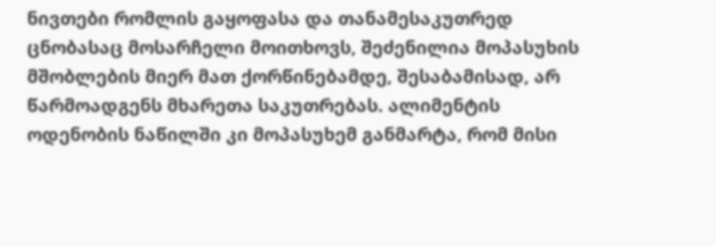ნივთები რომლის გაყოფასა და თანამესაკუთრედ ცნობასაც მოსარჩელი მოითხოვს, შეძენილია მოპასუხის მშობლების მიერ მათ ქორწინებამდე, შესაბამისად, არ წარმოადგენს მხარეთა საკუთრებას. ალიმენტის ოდენობის ნაწილში კი მოპასუხემ განმარტა, რომ მისი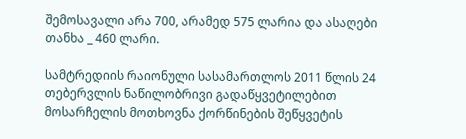შემოსავალი არა 700, არამედ 575 ლარია და ასაღები თანხა _ 460 ლარი.

სამტრედიის რაიონული სასამართლოს 2011 წლის 24 თებერვლის ნაწილობრივი გადაწყვეტილებით მოსარჩელის მოთხოვნა ქორწინების შეწყვეტის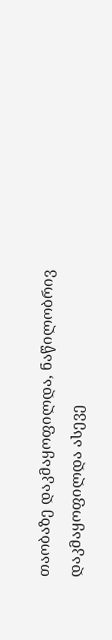თაობაზე დაკმაყოფილდა, ნაწილობრივ დაკმაყოფილდა ასევე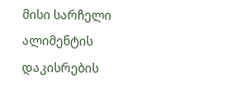მისი სარჩელი ალიმენტის დაკისრების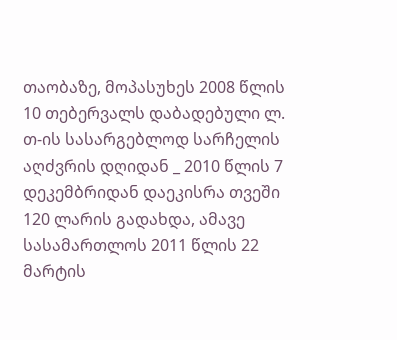თაობაზე, მოპასუხეს 2008 წლის 10 თებერვალს დაბადებული ლ. თ-ის სასარგებლოდ სარჩელის აღძვრის დღიდან _ 2010 წლის 7 დეკემბრიდან დაეკისრა თვეში 120 ლარის გადახდა, ამავე სასამართლოს 2011 წლის 22 მარტის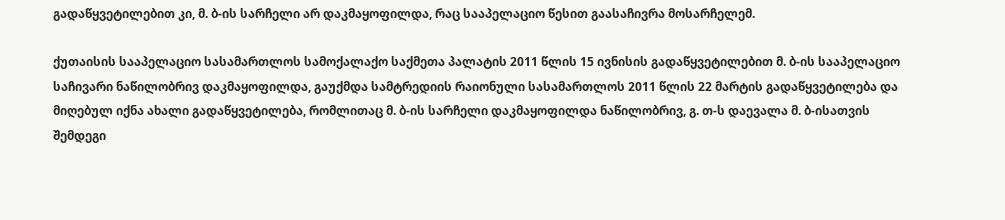გადაწყვეტილებით კი, მ. ბ-ის სარჩელი არ დაკმაყოფილდა, რაც სააპელაციო წესით გაასაჩივრა მოსარჩელემ.

ქუთაისის სააპელაციო სასამართლოს სამოქალაქო საქმეთა პალატის 2011 წლის 15 ივნისის გადაწყვეტილებით მ. ბ-ის სააპელაციო საჩივარი ნაწილობრივ დაკმაყოფილდა, გაუქმდა სამტრედიის რაიონული სასამართლოს 2011 წლის 22 მარტის გადაწყვეტილება და მიღებულ იქნა ახალი გადაწყვეტილება, რომლითაც მ. ბ-ის სარჩელი დაკმაყოფილდა ნაწილობრივ, გ. თ-ს დაევალა მ. ბ-ისათვის შემდეგი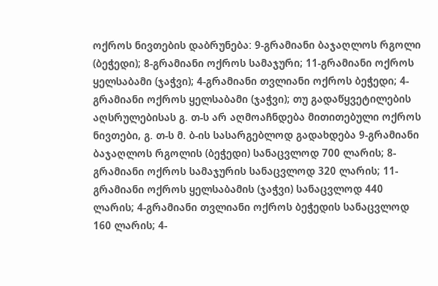ოქროს ნივთების დაბრუნება: 9-გრამიანი ბაჯაღლოს რგოლი (ბეჭედი); 8-გრამიანი ოქროს სამაჯური; 11-გრამიანი ოქროს ყელსაბამი (ჯაჭვი); 4-გრამიანი თვლიანი ოქროს ბეჭედი; 4-გრამიანი ოქროს ყელსაბამი (ჯაჭვი); თუ გადაწყვეტილების აღსრულებისას გ. თ-ს არ აღმოაჩნდება მითითებული ოქროს ნივთები, გ. თ-ს მ. ბ-ის სასარგებლოდ გადახდება 9-გრამიანი ბაჯაღლოს რგოლის (ბეჭედი) სანაცვლოდ 700 ლარის; 8-გრამიანი ოქროს სამაჯურის სანაცვლოდ 320 ლარის; 11-გრამიანი ოქროს ყელსაბამის (ჯაჭვი) სანაცვლოდ 440 ლარის; 4-გრამიანი თვლიანი ოქროს ბეჭედის სანაცვლოდ 160 ლარის; 4-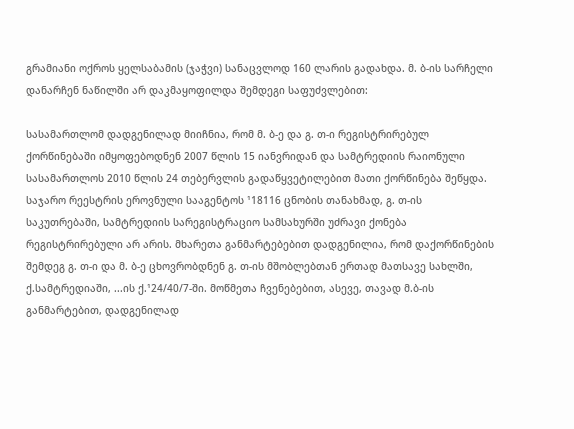გრამიანი ოქროს ყელსაბამის (ჯაჭვი) სანაცვლოდ 160 ლარის გადახდა. მ. ბ-ის სარჩელი დანარჩენ ნაწილში არ დაკმაყოფილდა შემდეგი საფუძვლებით:

სასამართლომ დადგენილად მიიჩნია, რომ მ. ბ-ე და გ. თ-ი რეგისტრირებულ ქორწინებაში იმყოფებოდნენ 2007 წლის 15 იანვრიდან და სამტრედიის რაიონული სასამართლოს 2010 წლის 24 თებერვლის გადაწყვეტილებით მათი ქორწინება შეწყდა. საჯარო რეესტრის ეროვნული სააგენტოს ¹18116 ცნობის თანახმად, გ. თ-ის საკუთრებაში, სამტრედიის სარეგისტრაციო სამსახურში უძრავი ქონება რეგისტრირებული არ არის. მხარეთა განმარტებებით დადგენილია, რომ დაქორწინების შემდეგ გ. თ-ი და მ. ბ-ე ცხოვრობდნენ გ. თ-ის მშობლებთან ერთად მათსავე სახლში, ქ.სამტრედიაში, ...ის ქ.¹24/40/7-ში. მოწმეთა ჩვენებებით, ასევე, თავად მ.ბ-ის განმარტებით, დადგენილად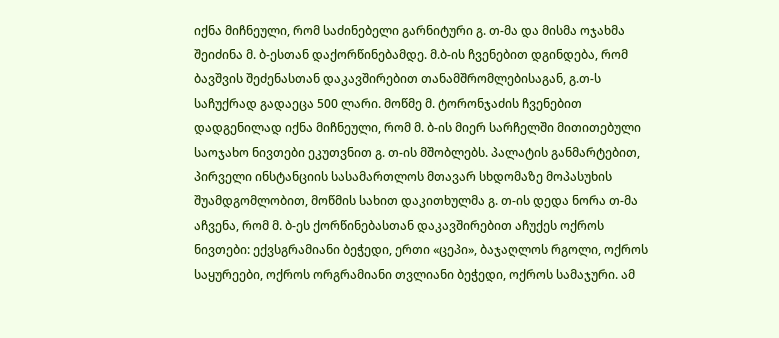იქნა მიჩნეული, რომ საძინებელი გარნიტური გ. თ-მა და მისმა ოჯახმა შეიძინა მ. ბ-ესთან დაქორწინებამდე. მ.ბ-ის ჩვენებით დგინდება, რომ ბავშვის შეძენასთან დაკავშირებით თანამშრომლებისაგან, გ.თ-ს საჩუქრად გადაეცა 500 ლარი. მოწმე მ. ტორონჯაძის ჩვენებით დადგენილად იქნა მიჩნეული, რომ მ. ბ-ის მიერ სარჩელში მითითებული საოჯახო ნივთები ეკუთვნით გ. თ-ის მშობლებს. პალატის განმარტებით, პირველი ინსტანციის სასამართლოს მთავარ სხდომაზე მოპასუხის შუამდგომლობით, მოწმის სახით დაკითხულმა გ. თ-ის დედა ნორა თ-მა აჩვენა, რომ მ. ბ-ეს ქორწინებასთან დაკავშირებით აჩუქეს ოქროს ნივთები: ექვსგრამიანი ბეჭედი, ერთი «ცეპი», ბაჯაღლოს რგოლი, ოქროს საყურეები, ოქროს ორგრამიანი თვლიანი ბეჭედი, ოქროს სამაჯური. ამ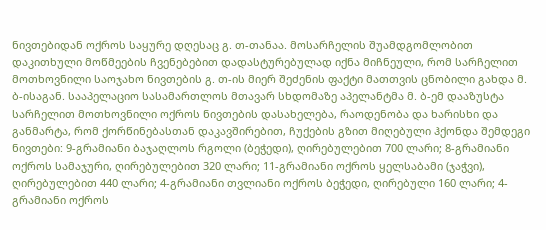ნივთებიდან ოქროს საყურე დღესაც გ. თ-თანაა. მოსარჩელის შუამდგომლობით დაკითხული მოწმეების ჩვენებებით დადასტურებულად იქნა მიჩნეული, რომ სარჩელით მოთხოვნილი საოჯახო ნივთების გ. თ-ის მიერ შეძენის ფაქტი მათთვის ცნობილი გახდა მ. ბ-ისაგან. სააპელაციო სასამართლოს მთავარ სხდომაზე აპელანტმა მ. ბ-ემ დააზუსტა სარჩელით მოთხოვნილი ოქროს ნივთების დასახელება, რაოდენობა და ხარისხი და განმარტა, რომ ქორწინებასთან დაკავშირებით, ჩუქების გზით მიღებული ჰქონდა შემდეგი ნივთები: 9-გრამიანი ბაჯაღლოს რგოლი (ბეჭედი), ღირებულებით 700 ლარი; 8-გრამიანი ოქროს სამაჯური, ღირებულებით 320 ლარი; 11-გრამიანი ოქროს ყელსაბამი (ჯაჭვი), ღირებულებით 440 ლარი; 4-გრამიანი თვლიანი ოქროს ბეჭედი, ღირებული 160 ლარი; 4-გრამიანი ოქროს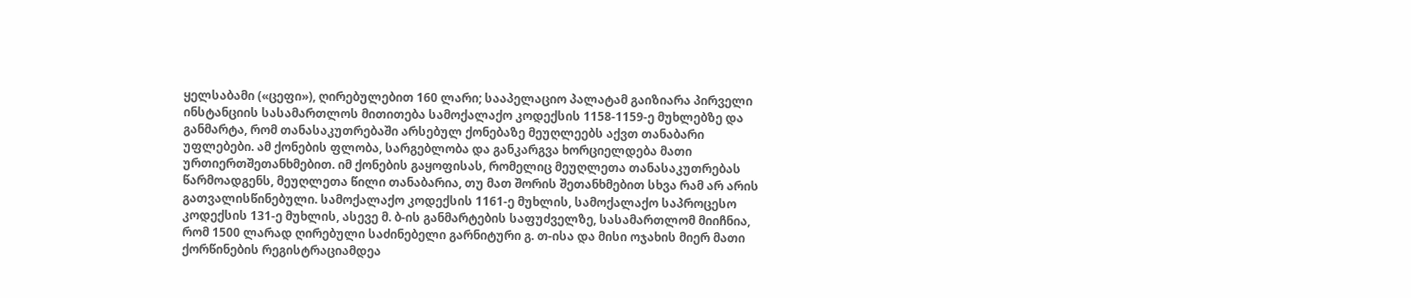ყელსაბამი («ცეფი»), ღირებულებით 160 ლარი; სააპელაციო პალატამ გაიზიარა პირველი ინსტანციის სასამართლოს მითითება სამოქალაქო კოდექსის 1158-1159-ე მუხლებზე და განმარტა, რომ თანასაკუთრებაში არსებულ ქონებაზე მეუღლეებს აქვთ თანაბარი უფლებები. ამ ქონების ფლობა, სარგებლობა და განკარგვა ხორციელდება მათი ურთიერთშეთანხმებით. იმ ქონების გაყოფისას, რომელიც მეუღლეთა თანასაკუთრებას წარმოადგენს, მეუღლეთა წილი თანაბარია, თუ მათ შორის შეთანხმებით სხვა რამ არ არის გათვალისწინებული. სამოქალაქო კოდექსის 1161-ე მუხლის, სამოქალაქო საპროცესო კოდექსის 131-ე მუხლის, ასევე მ. ბ-ის განმარტების საფუძველზე, სასამართლომ მიიჩნია, რომ 1500 ლარად ღირებული საძინებელი გარნიტური გ. თ-ისა და მისი ოჯახის მიერ მათი ქორწინების რეგისტრაციამდეა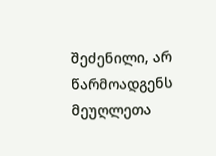შეძენილი, არ წარმოადგენს მეუღლეთა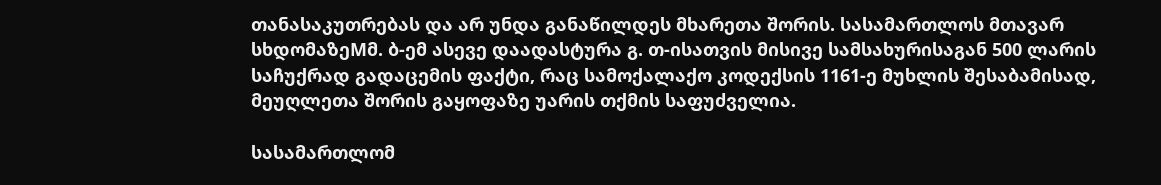თანასაკუთრებას და არ უნდა განაწილდეს მხარეთა შორის. სასამართლოს მთავარ სხდომაზეMმ. ბ-ემ ასევე დაადასტურა გ. თ-ისათვის მისივე სამსახურისაგან 500 ლარის საჩუქრად გადაცემის ფაქტი, რაც სამოქალაქო კოდექსის 1161-ე მუხლის შესაბამისად, მეუღლეთა შორის გაყოფაზე უარის თქმის საფუძველია.

სასამართლომ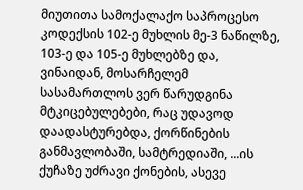მიუთითა სამოქალაქო საპროცესო კოდექსის 102-ე მუხლის მე-3 ნაწილზე, 103-ე და 105-ე მუხლებზე და, ვინაიდან, მოსარჩელემ სასამართლოს ვერ წარუდგინა მტკიცებულებები, რაც უდავოდ დაადასტურებდა, ქორწინების განმავლობაში, სამტრედიაში, ...ის ქუჩაზე უძრავი ქონების, ასევე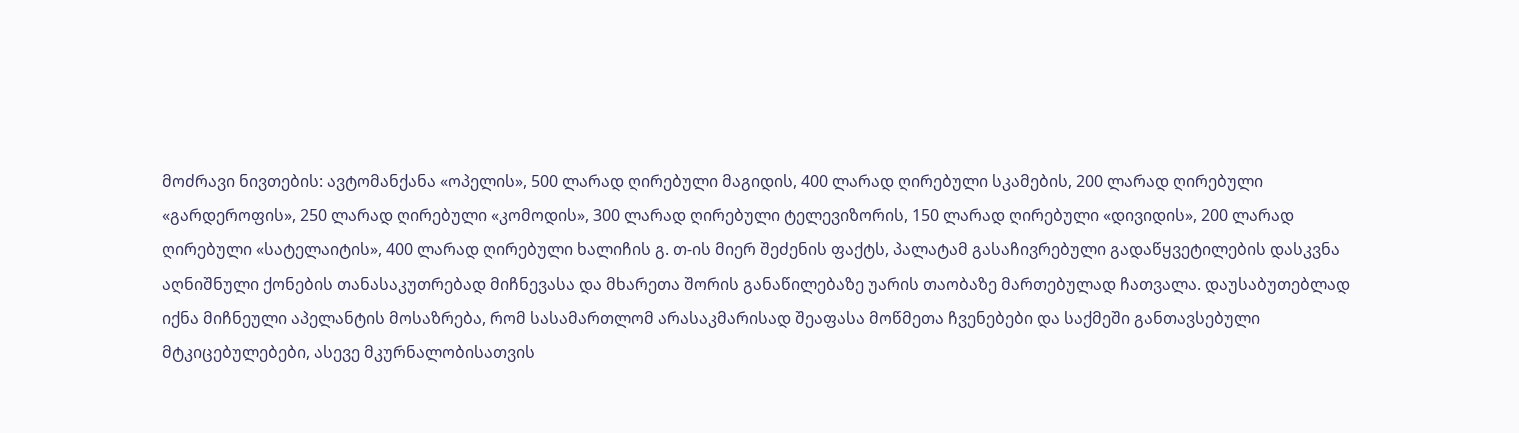მოძრავი ნივთების: ავტომანქანა «ოპელის», 500 ლარად ღირებული მაგიდის, 400 ლარად ღირებული სკამების, 200 ლარად ღირებული «გარდეროფის», 250 ლარად ღირებული «კომოდის», 300 ლარად ღირებული ტელევიზორის, 150 ლარად ღირებული «დივიდის», 200 ლარად ღირებული «სატელაიტის», 400 ლარად ღირებული ხალიჩის გ. თ-ის მიერ შეძენის ფაქტს, პალატამ გასაჩივრებული გადაწყვეტილების დასკვნა აღნიშნული ქონების თანასაკუთრებად მიჩნევასა და მხარეთა შორის განაწილებაზე უარის თაობაზე მართებულად ჩათვალა. დაუსაბუთებლად იქნა მიჩნეული აპელანტის მოსაზრება, რომ სასამართლომ არასაკმარისად შეაფასა მოწმეთა ჩვენებები და საქმეში განთავსებული მტკიცებულებები, ასევე მკურნალობისათვის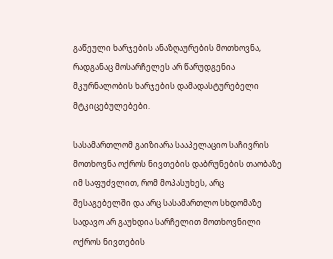გაწეული ხარჯების ანაზღაურების მოთხოვნა, რადგანაც მოსარჩელეს არ წარუდგენია მკურნალობის ხარჯების დამადასტურებელი მტკიცებულებები.

სასამართლომ გაიზიარა სააპელაციო საჩივრის მოთხოვნა ოქროს ნივთების დაბრუნების თაობაზე იმ საფუძვლით, რომ მოპასუხეს, არც შესაგებელში და არც სასამართლო სხდომაზე სადავო არ გაუხდია სარჩელით მოთხოვნილი ოქროს ნივთების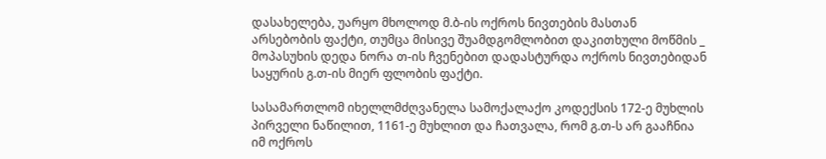დასახელება, უარყო მხოლოდ მ.ბ-ის ოქროს ნივთების მასთან არსებობის ფაქტი, თუმცა მისივე შუამდგომლობით დაკითხული მოწმის _ მოპასუხის დედა ნორა თ-ის ჩვენებით დადასტურდა ოქროს ნივთებიდან საყურის გ.თ-ის მიერ ფლობის ფაქტი.

სასამართლომ იხელლმძღვანელა სამოქალაქო კოდექსის 172-ე მუხლის პირველი ნაწილით, 1161-ე მუხლით და ჩათვალა, რომ გ.თ-ს არ გააჩნია იმ ოქროს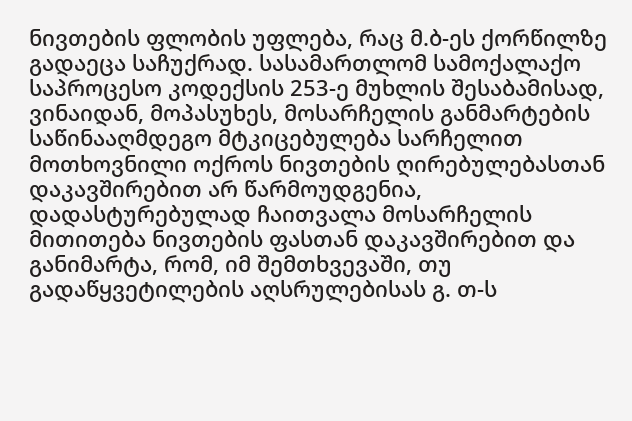ნივთების ფლობის უფლება, რაც მ.ბ-ეს ქორწილზე გადაეცა საჩუქრად. სასამართლომ სამოქალაქო საპროცესო კოდექსის 253-ე მუხლის შესაბამისად, ვინაიდან, მოპასუხეს, მოსარჩელის განმარტების საწინააღმდეგო მტკიცებულება სარჩელით მოთხოვნილი ოქროს ნივთების ღირებულებასთან დაკავშირებით არ წარმოუდგენია, დადასტურებულად ჩაითვალა მოსარჩელის მითითება ნივთების ფასთან დაკავშირებით და განიმარტა, რომ, იმ შემთხვევაში, თუ გადაწყვეტილების აღსრულებისას გ. თ-ს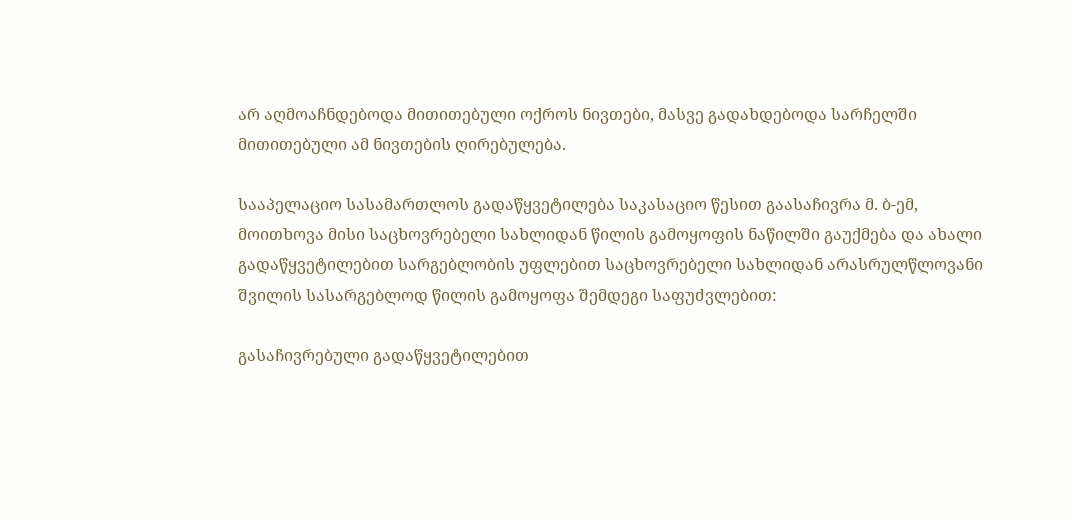არ აღმოაჩნდებოდა მითითებული ოქროს ნივთები, მასვე გადახდებოდა სარჩელში მითითებული ამ ნივთების ღირებულება.

სააპელაციო სასამართლოს გადაწყვეტილება საკასაციო წესით გაასაჩივრა მ. ბ-ემ, მოითხოვა მისი საცხოვრებელი სახლიდან წილის გამოყოფის ნაწილში გაუქმება და ახალი გადაწყვეტილებით სარგებლობის უფლებით საცხოვრებელი სახლიდან არასრულწლოვანი შვილის სასარგებლოდ წილის გამოყოფა შემდეგი საფუძვლებით:

გასაჩივრებული გადაწყვეტილებით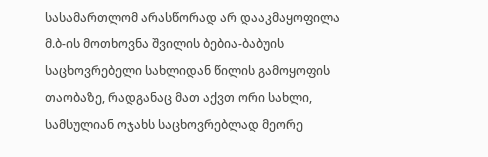სასამართლომ არასწორად არ დააკმაყოფილა მ.ბ-ის მოთხოვნა შვილის ბებია-ბაბუის საცხოვრებელი სახლიდან წილის გამოყოფის თაობაზე, რადგანაც მათ აქვთ ორი სახლი, სამსულიან ოჯახს საცხოვრებლად მეორე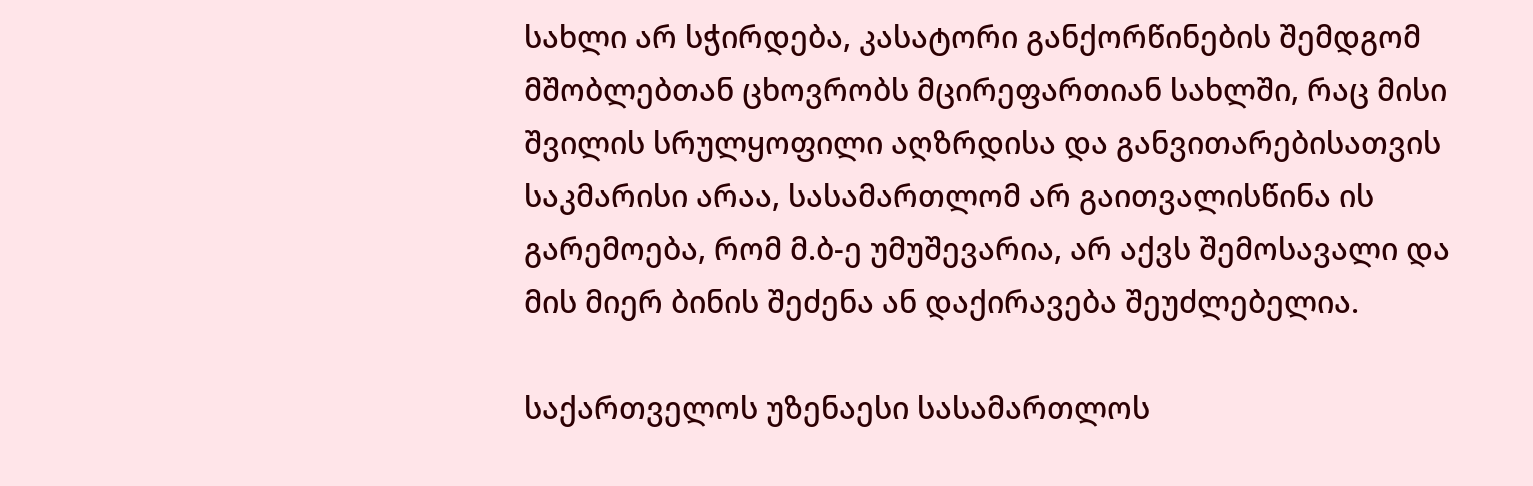სახლი არ სჭირდება, კასატორი განქორწინების შემდგომ მშობლებთან ცხოვრობს მცირეფართიან სახლში, რაც მისი შვილის სრულყოფილი აღზრდისა და განვითარებისათვის საკმარისი არაა, სასამართლომ არ გაითვალისწინა ის გარემოება, რომ მ.ბ-ე უმუშევარია, არ აქვს შემოსავალი და მის მიერ ბინის შეძენა ან დაქირავება შეუძლებელია.

საქართველოს უზენაესი სასამართლოს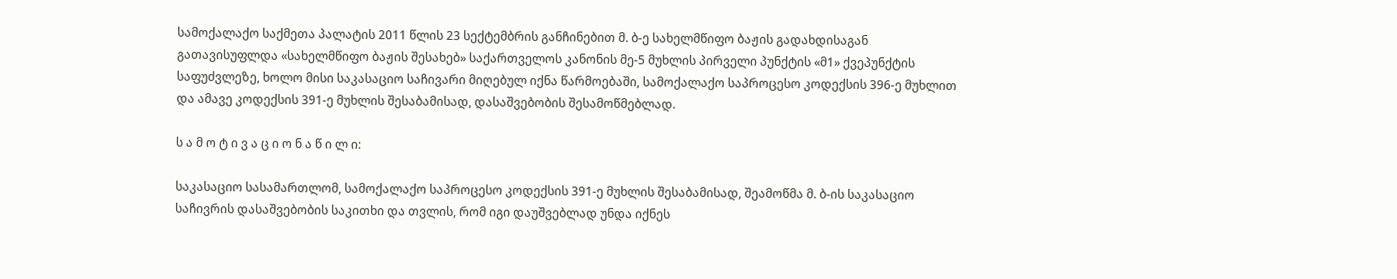სამოქალაქო საქმეთა პალატის 2011 წლის 23 სექტემბრის განჩინებით მ. ბ-ე სახელმწიფო ბაჟის გადახდისაგან გათავისუფლდა «სახელმწიფო ბაჟის შესახებ» საქართველოს კანონის მე-5 მუხლის პირველი პუნქტის «მ1» ქვეპუნქტის საფუძვლეზე, ხოლო მისი საკასაციო საჩივარი მიღებულ იქნა წარმოებაში, სამოქალაქო საპროცესო კოდექსის 396-ე მუხლით და ამავე კოდექსის 391-ე მუხლის შესაბამისად, დასაშვებობის შესამოწმებლად.

ს ა მ ო ტ ი ვ ა ც ი ო ნ ა წ ი ლ ი:

საკასაციო სასამართლომ, სამოქალაქო საპროცესო კოდექსის 391-ე მუხლის შესაბამისად, შეამოწმა მ. ბ-ის საკასაციო საჩივრის დასაშვებობის საკითხი და თვლის, რომ იგი დაუშვებლად უნდა იქნეს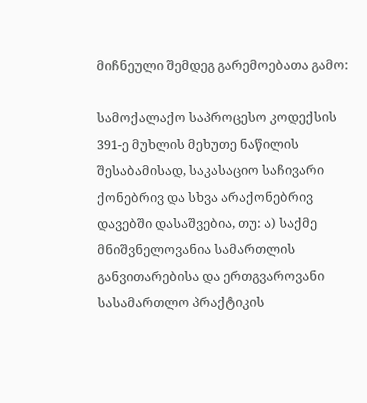მიჩნეული შემდეგ გარემოებათა გამო:

სამოქალაქო საპროცესო კოდექსის 391-ე მუხლის მეხუთე ნაწილის შესაბამისად, საკასაციო საჩივარი ქონებრივ და სხვა არაქონებრივ დავებში დასაშვებია, თუ: ა) საქმე მნიშვნელოვანია სამართლის განვითარებისა და ერთგვაროვანი სასამართლო პრაქტიკის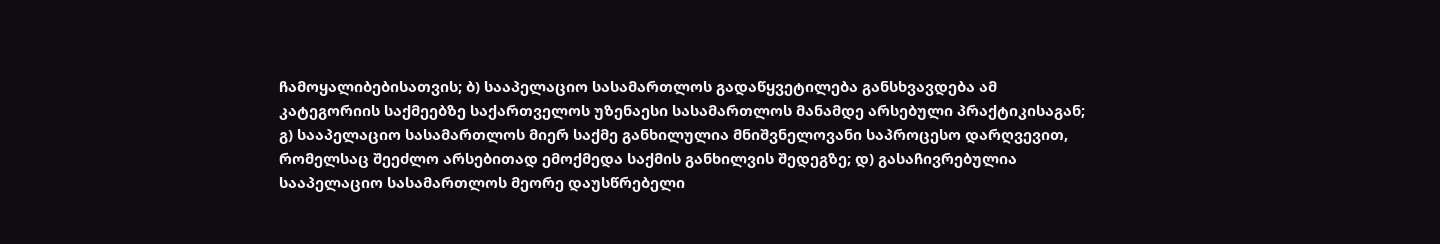ჩამოყალიბებისათვის; ბ) სააპელაციო სასამართლოს გადაწყვეტილება განსხვავდება ამ კატეგორიის საქმეებზე საქართველოს უზენაესი სასამართლოს მანამდე არსებული პრაქტიკისაგან; გ) სააპელაციო სასამართლოს მიერ საქმე განხილულია მნიშვნელოვანი საპროცესო დარღვევით, რომელსაც შეეძლო არსებითად ემოქმედა საქმის განხილვის შედეგზე; დ) გასაჩივრებულია სააპელაციო სასამართლოს მეორე დაუსწრებელი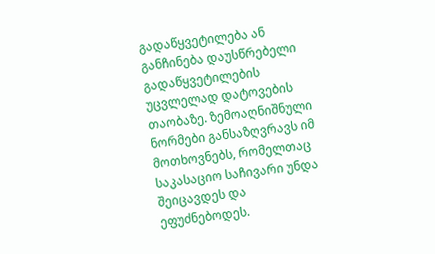გადაწყვეტილება ან განჩინება დაუსწრებელი გადაწყვეტილების უცვლელად დატოვების თაობაზე. ზემოაღნიშნული ნორმები განსაზღვრავს იმ მოთხოვნებს, რომელთაც საკასაციო საჩივარი უნდა შეიცავდეს და ეფუძნებოდეს.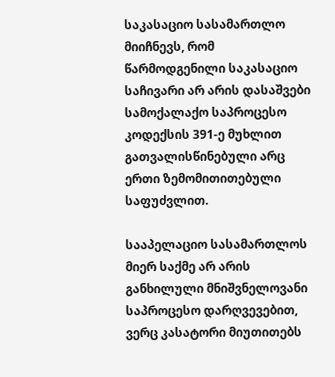საკასაციო სასამართლო მიიჩნევს, რომ წარმოდგენილი საკასაციო საჩივარი არ არის დასაშვები სამოქალაქო საპროცესო კოდექსის 391-ე მუხლით გათვალისწინებული არც ერთი ზემომითითებული საფუძვლით.

სააპელაციო სასამართლოს მიერ საქმე არ არის განხილული მნიშვნელოვანი საპროცესო დარღვევებით, ვერც კასატორი მიუთითებს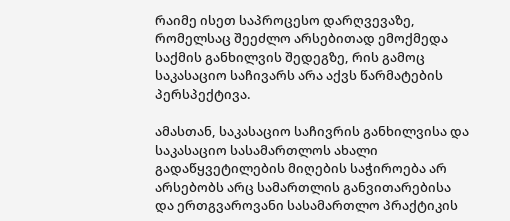რაიმე ისეთ საპროცესო დარღვევაზე, რომელსაც შეეძლო არსებითად ემოქმედა საქმის განხილვის შედეგზე, რის გამოც საკასაციო საჩივარს არა აქვს წარმატების პერსპექტივა.

ამასთან, საკასაციო საჩივრის განხილვისა და საკასაციო სასამართლოს ახალი გადაწყვეტილების მიღების საჭიროება არ არსებობს არც სამართლის განვითარებისა და ერთგვაროვანი სასამართლო პრაქტიკის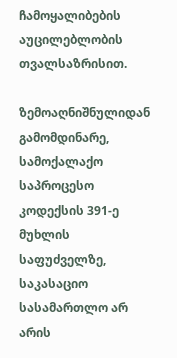ჩამოყალიბების აუცილებლობის თვალსაზრისით.

ზემოაღნიშნულიდან გამომდინარე, სამოქალაქო საპროცესო კოდექსის 391-ე მუხლის საფუძველზე, საკასაციო სასამართლო არ არის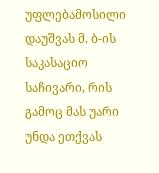უფლებამოსილი დაუშვას მ. ბ-ის საკასაციო საჩივარი, რის გამოც მას უარი უნდა ეთქვას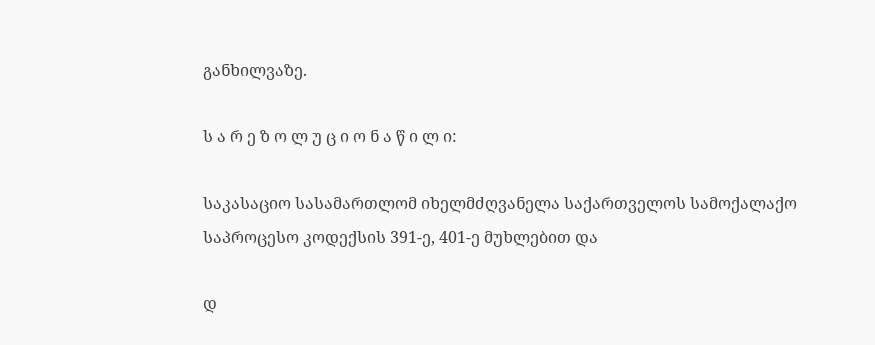განხილვაზე.

ს ა რ ე ზ ო ლ უ ც ი ო ნ ა წ ი ლ ი:

საკასაციო სასამართლომ იხელმძღვანელა საქართველოს სამოქალაქო საპროცესო კოდექსის 391-ე, 401-ე მუხლებით და

დ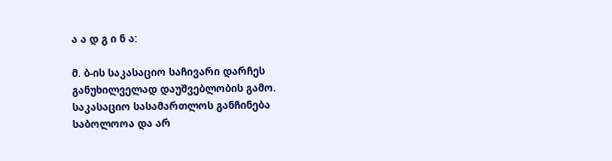ა ა დ გ ი ნ ა:

მ. ბ-ის საკასაციო საჩივარი დარჩეს განუხილველად დაუშვებლობის გამო. საკასაციო სასამართლოს განჩინება საბოლოოა და არ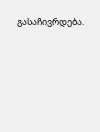გასაჩივრდება.